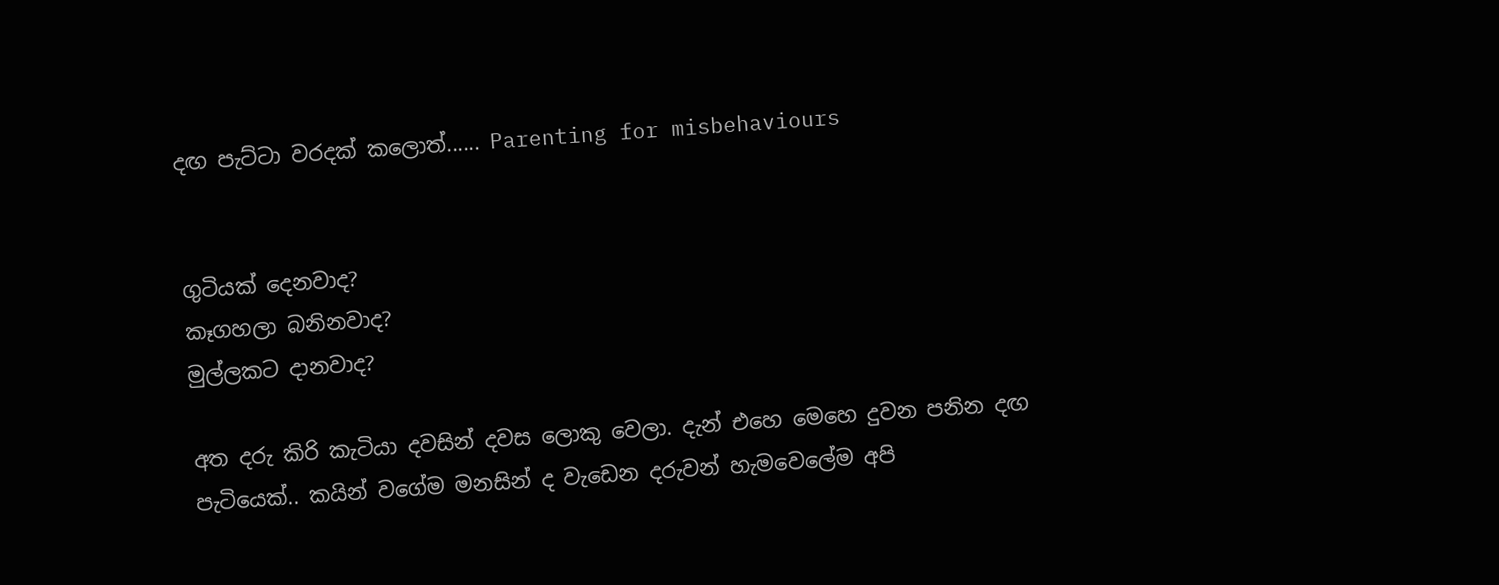දඟ පැට්ටා වරදක් කලොත්...... Parenting for misbehaviours


ගුටියක් දෙනවාද?
කෑගහලා බනිනවාද?
මුල්ලකට දානවාද?

අත දරු කිරි කැටියා දවසින් දවස ලොකු වෙලා. දැන් එහෙ මෙහෙ දුවන පනින දඟ පැටියෙක්.. කයින් වගේම මනසින් ද වැඩෙන දරුවන් හැමවෙලේම අපි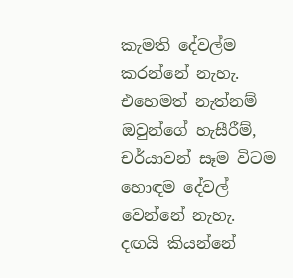කැමති දේවල්ම කරන්නේ නැහැ. එහෙමත් නැත්නම් ඔවුන්ගේ හැසීරීම්, චර්යාවන් සෑම විටම හොඳම දේවල් වෙන්නේ නැහැ. දඟයි කියන්නේ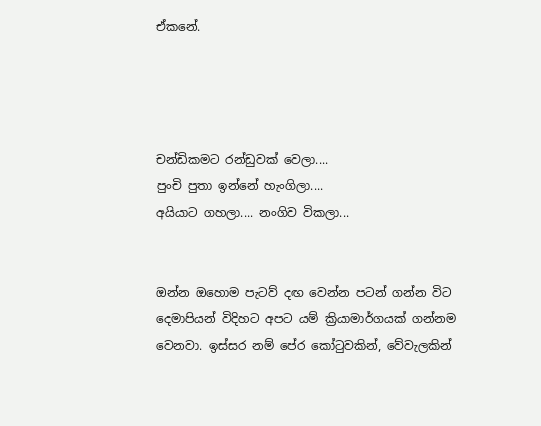ඒකනේ.




චන්ඩිකමට රන්ඩුවක් වෙලා....
පුංචි පුතා ඉන්නේ හැංගිලා....
අයියාට ගහලා.... නංගිව විකලා...


ඔන්න ඔහොම පැටව් දඟ වෙන්න පටන් ගන්න විට දෙමාපියන් විදිහට අපට යම් ක්‍රියාමාර්ගයක් ගන්නම වෙනවා. ඉස්සර නම් පේර කෝටුවකින්, වේවැලකින්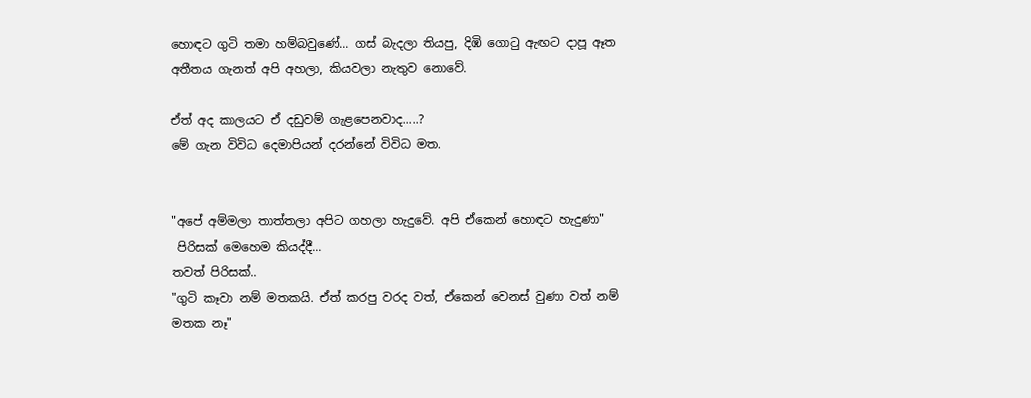හොඳට ගුටි තමා හම්බවුණේ... ගස් බැදලා තියපු, දිඹි ගොටු ඇඟට දාපූ ඈත අතීතය ගැනත් අපි අහලා, කියවලා නැතුව නොවේ.

ඒත් අද කාලයට ඒ දඩුවම් ගැළපෙනවාද.....?
මේ ගැන විවිධ දෙමාපියන් දරන්නේ විවිධ මත.


"අපේ අම්මලා තාත්තලා අපිට ගහලා හැදුවේ. අපි ඒකෙන් හොඳට හැදුණා"
 පිරිසක් මෙහෙම කියද්දී...
තවත් පිරිසක්..
"ගුටි කෑවා නම් මතකයි. ඒත් කරපු වරද වත්, ඒකෙන් වෙනස් වුණා වත් නම් මතක නෑ"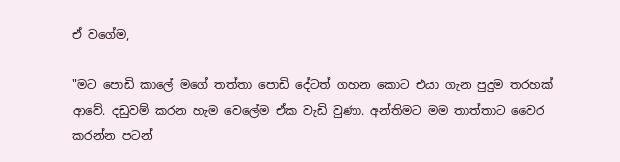ඒ වගේම,

"මට පොඩි කාලේ මගේ තත්තා පොඩි දේටත් ගහන කොට එයා ගැන පුදුම තරහක් ආවේ. දඩුවම් කරන හැම වෙලේම ඒක වැඩි වුණා. අන්තිමට මම තාත්තාට වෛර කරන්න පටන්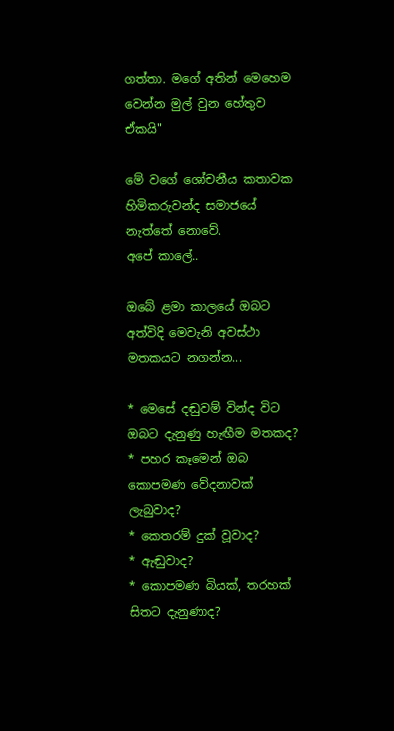ගත්තා. මගේ අතින් මෙහෙම වෙන්න මුල් වුන හේතුව ඒකයි"

මේ වගේ ශෝචනීය කතාවක හිමිකරුවන්ද සමාජයේ නැත්තේ නොවේ.
අපේ කාලේ..

ඔබේ ළමා කාලයේ ඔබට අත්විදි මෙවැනි අවස්ථා මතකයට නගන්න...

* මෙසේ දඬුවම් වින්ද විට ඔබට දැනුණු හැඟීම මතකද?
* පහර කෑමෙන් ඔබ කොපමණ වේදනාවක් ලැබුවාද?
* කෙතරම් දුක් වූවාද?
* ඇඬුවාද?
* කොපමණ බියක්, තරහක් සිතට දැනුණාද?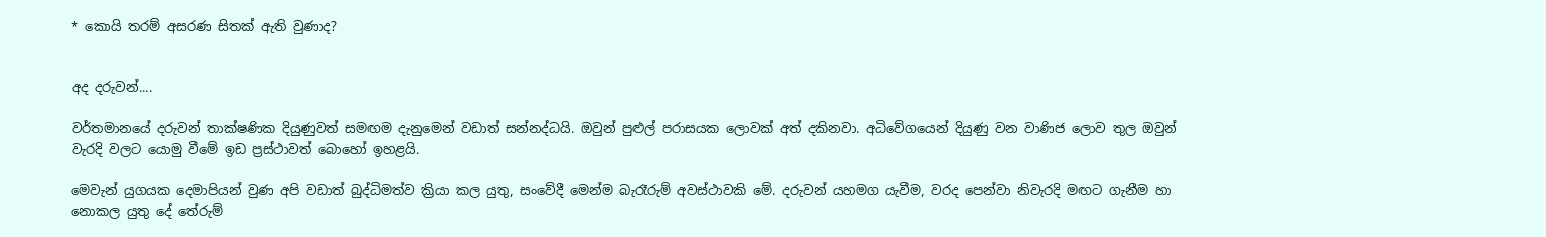* කොයි තරම් අසරණ සිතක් ඇති වුණාද?


අද දරුවන්....

වර්තමානයේ දරුවන් තාක්ෂණික දියුණුවත් සමඟම දැනුමෙන් වඩාත් සන්නද්ධයි. ඔවුන් පුළුල් පරාසයක ලොවක් අත් දකිනවා. අධිවේගයෙන් දියුණු වන වාණිජ ලොව තුල ඔවුන් වැරදි වලට යොමු වීමේ ඉඩ ප්‍රස්ථාවත් බොහෝ ඉහළයි.

මෙවැන් යුගයක දෙමාපියන් වුණ අපි වඩාත් බුද්ධිමත්ව ක්‍රියා කල යුතු, සංවේදී මෙන්ම බැරෑරුම් අවස්ථාවකි මේ. දරුවන් යහමග යැවීම, වරද පෙන්වා නිවැරදි මඟට ගැනීම හා නොකල යුතු දේ තේරුම්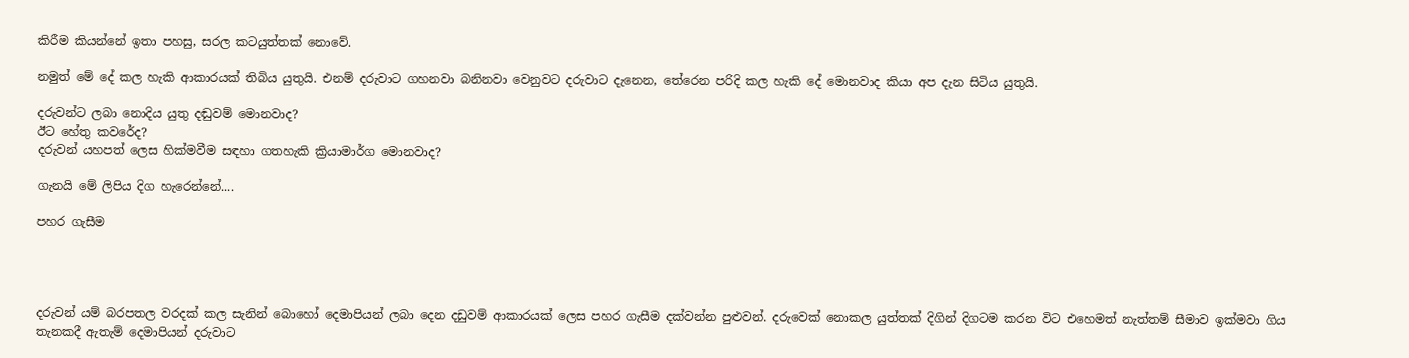කිරීම කියන්නේ ඉතා පහසු, සරල කටයුත්තක් නොවේ.

නමුත් මේ දේ කල හැකි ආකාරයක් තිබිය යුතුයි. එනම් දරුවාට ගහනවා බනිනවා වෙනුවට දරුවාට දැනෙන, තේරෙන පරිදි කල හැකි දේ මොනවාද කියා අප දැන සිටිය යුතුයි.

දරුවන්ට ලබා නොදිය යුතු දඬුවම් මොනවාද?
ඊට හේතු කවරේද?
දරුවන් යහපත් ලෙස හික්මවීම සඳහා ගතහැකි ක්‍රියාමාර්ග මොනවාද?

ගැනයි මේ ලිපිය දිග හැරෙන්නේ....

පහර ගැසීම




දරුවන් යම් බරපතල වරදක් කල සැනින් බොහෝ දෙමාපියන් ලබා දෙන දඩුවම් ආකාරයක් ලෙස පහර ගැසීම දක්වන්න පුළුවන්. දරුවෙක් නොකල යුත්තක් දිගින් දිගටම කරන විට එහෙමත් නැත්තම් සීමාව ඉක්මවා ගිය තැනකදී ඇතැම් දෙමාපියන් දරුවාට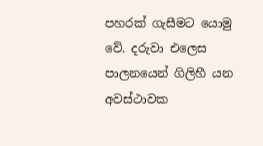පහරක් ගැසීමට යොමු වේ. දරුවා එලෙස පාලනයෙන් ගිලිහී යන අවස්ථාවක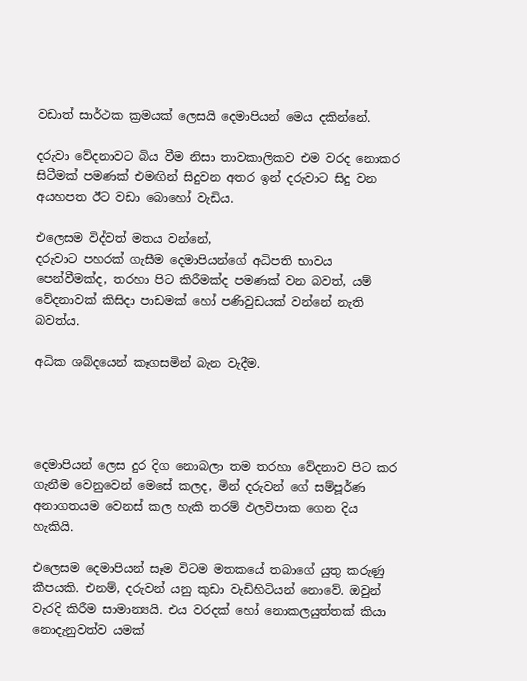වඩාත් සාර්ථක ක්‍රමයක් ලෙසයි දෙමාපියන් මෙය දකින්නේ.

දරුවා වේදනාවට බිය වීම නිසා තාවකාලිකව එම වරද නොකර සිටීමක් පමණක් එමඟින් සිදුවන අතර ඉන් දරුවාට සිදු වන අයහපත ඊට වඩා බොහෝ වැඩිය.

එලෙසම විද්වත් මතය වන්නේ,
දරුවාට පහරක් ගැසීම දෙමාපියන්ගේ අධිපති භාවය පෙන්වීමක්ද, තරහා පිට කිරීමක්ද පමණක් වන බවත්, යම් වේදනාවක් කිසිදා පාඩමක් හෝ පණිවුඩයක් වන්නේ නැති බවත්ය.

අධික ශබ්දයෙන් කෑගසමින් බැන වැදීම.




දෙමාපියන් ලෙස දුර දිග නොබලා තම තරහා වේදනාව පිට කර ගැනීම වෙනුවෙන් මෙසේ කලද, මින් දරුවන් ගේ සම්පූර්ණ අනාගතයම වෙනස් කල හැකි තරම් ඵලවිපාක ගෙන දිය හැකියි.

එලෙසම දෙමාපියන් සෑම විටම මතකයේ තබාගේ යුතු කරුණු කීපයකි. එනම්, දරුවන් යනු කුඩා වැඩිහිටියන් නොවේ. ඔවුන් වැරදි කිරීම සාමාන්‍යයි. එය වරදක් හෝ නොකලයුත්තක් කියා නොදැනුවත්ව යමක්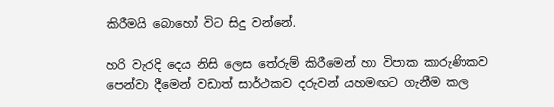කිරීමයි බොහෝ විට සිදු වන්නේ.

හරි වැරදි දෙය නිසි ලෙස තේරුම් කිරීමෙන් හා විපාක කාරුණිකව පෙන්වා දීමෙන් වඩාත් සාර්ථකව දරුවන් යහමඟට ගැනීම කල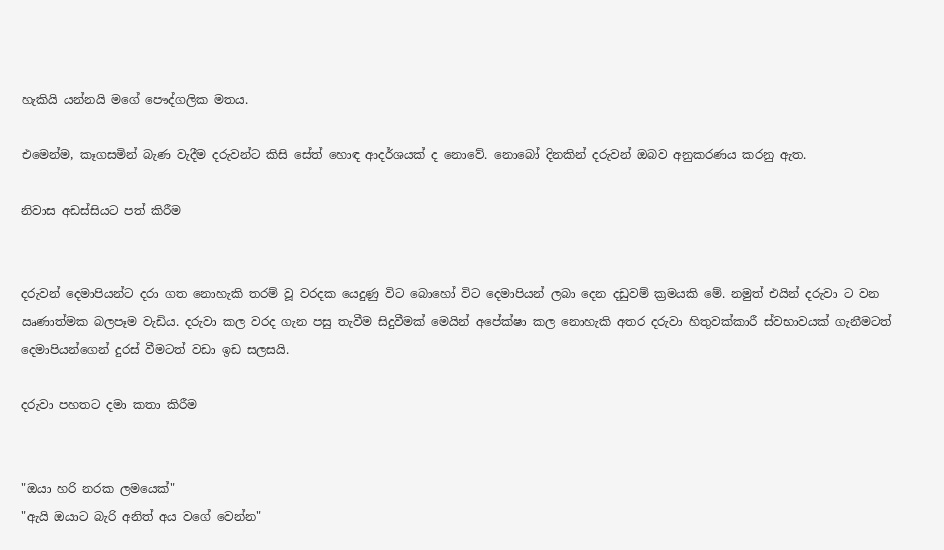හැකියි යන්නයි මගේ පෞද්ගලික මතය.

එමෙන්ම, කෑගසමින් බැණ වැදීම දරුවන්ට කිසි සේත් හොඳ ආදර්ශයක් ද නොවේ. නොබෝ දිනකින් දරුවන් ඔබව අනුකරණය කරනු ඇත.

නිවාස අඩස්සියට පත් කිරීම


දරුවන් දෙමාපියන්ට දරා ගත නොහැකි තරම් වූ වරදක යෙදුණු විට බොහෝ විට දෙමාපියන් ලබා දෙන දඩුවම් ක්‍රමයකි මේ. නමුත් එයින් දරුවා ට වන ඍණාත්මක බලපෑම වැඩිය. දරුවා කල වරද ගැන පසු තැවීම සිදුවීමක් මෙයින් අපේක්ෂා කල නොහැකි අතර දරුවා හිතුවක්කාරී ස්වභාවයක් ගැනීමටත් දෙමාපියන්ගෙන් දුරස් වීමටත් වඩා ඉඩ සලසයි.

දරුවා පහතට දමා කතා කිරීම


"ඔයා හරි නරක ලමයෙක්"
"ඇයි ඔයාට බැරි අනිත් අය වගේ වෙන්න"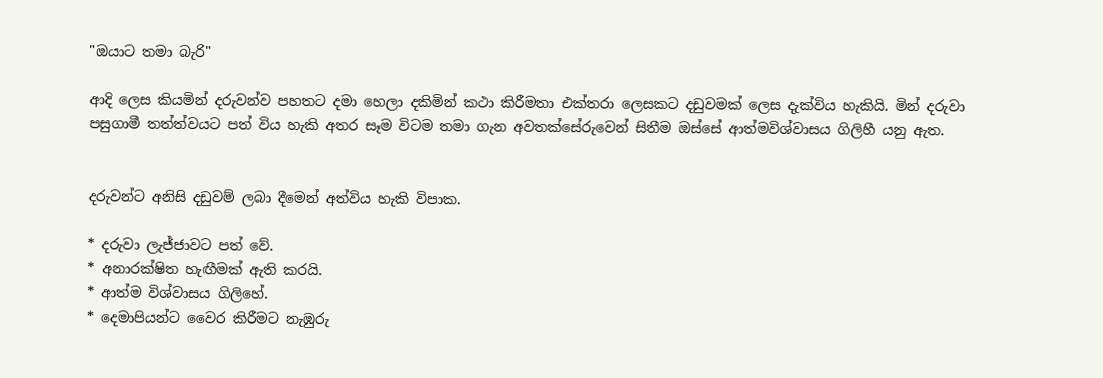"ඔයාට තමා බැරි"

ආදි ලෙස කියමින් දරුවන්ව පහතට දමා හෙලා දකිමින් කථා කිරීමතා එක්තරා ලෙසකට දඩුවමක් ලෙස දැක්විය හැකියි. මින් දරුවා පසුගාමී තත්ත්වයට පත් විය හැකි අතර සෑම විටම තමා ගැන අවතක්සේරුවෙන් සිතීම ඔස්සේ ආත්මවිශ්වාසය ගිලිහී යනු ඇත.


දරුවන්ට අනිසි දඩුවම් ලබා දීමෙන් අත්විය හැකි විපාක.

* දරුවා ලැජ්ජාවට පත් වේ.
* අනාරක්ෂිත හැඟීමක් ඇති කරයි.
* ආත්ම විශ්වාසය ගිලිහේ.
* දෙමාපියන්ට වෛර කිරීමට නැඹුරු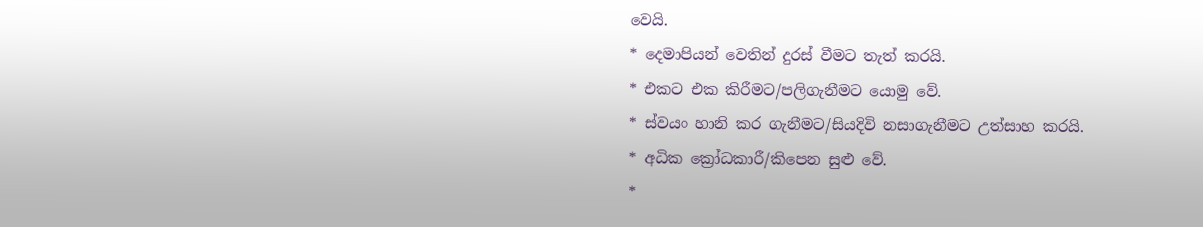වෙයි.
* දෙමාපියන් වෙතින් දුරස් වීමට තැත් කරයි.
* එකට එක කිරීමට/පලිගැනීමට යොමු වේ.
* ස්වයං හානි කර ගැනීමට/සියදිවි නසාගැනීමට උත්සාහ කරයි.
* අධික ක්‍රෝධකාරී/කිපෙන සුළු වේ.
*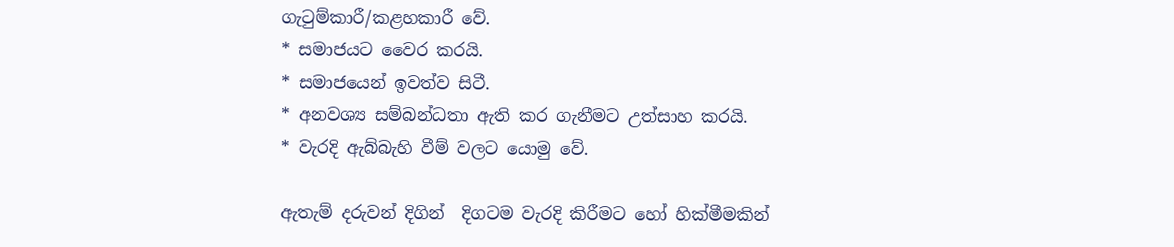ගැටුම්කාරී/කළහකාරී වේ.
* සමාජයට වෛර කරයි.
* සමාජයෙන් ඉවත්ව සිටී.
* අනවශ්‍ය සම්බන්ධතා ඇති කර ගැනීමට උත්සාහ කරයි.
* වැරදි ඇබ්බැහි වීම් වලට යොමු වේ.

ඇතැම් දරුවන් දිගින්  දිගටම වැරදි කිරීමට හෝ හික්මීමකින්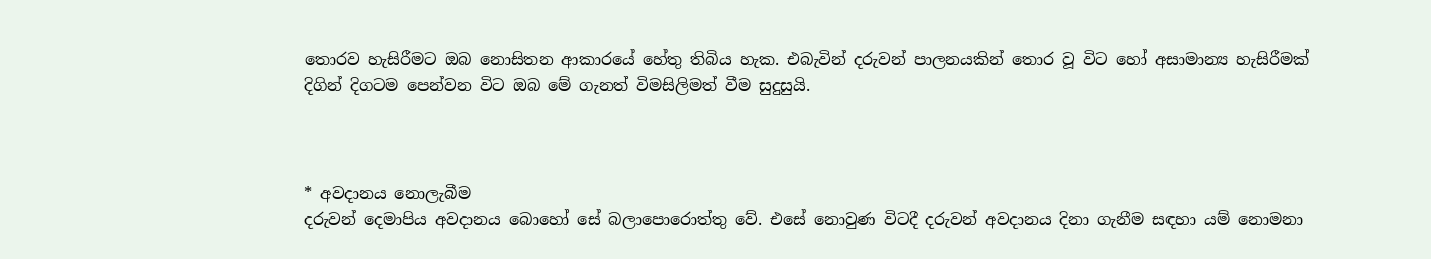තොරව හැසිරීමට ඔබ නොසිතන ආකාරයේ හේතු තිබිය හැක. එබැවින් දරුවන් පාලනයකින් තොර වූ විට හෝ අසාමාන්‍ය හැසිරීමක් දිගින් දිගටම පෙන්වන විට ඔබ මේ ගැනත් විමසිලිමත් වීම සුදුසුයි.



* අවදානය නොලැබීම
දරුවන් දෙමාපිය අවදානය බොහෝ සේ බලාපොරොත්තු වේ. එසේ නොවුණ විටදී දරුවන් අවදානය දිනා ගැනීම සඳහා යම් නොමනා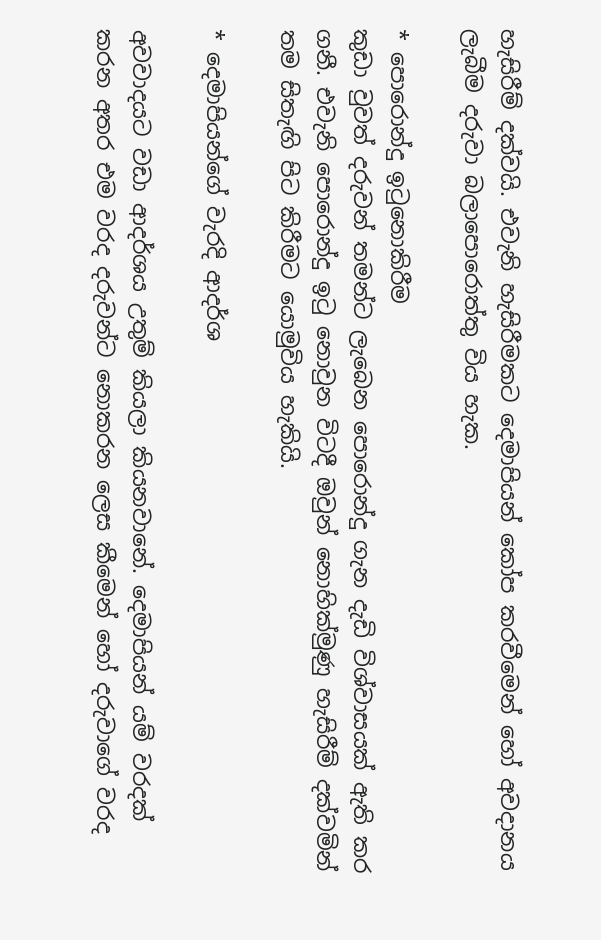හැසිරීම් දක්වයි. එවැනි හැසිරීමකට දෙමාපියන් කෝප කරවීමෙන් හෝ අවදානය ලැබීම දරුවා බලාපොරොත්තු විය හැක.

* පොරොන්දු ඉටුනොකිරීම
කුඩා වුවත් දරුවන් තමන්ට ලැබෙන පොරොන්දු ගැන දැඩි විශ්වාසයක් ඇති කර ගනී. එවැනි පොරොන්දු ඉටු නොවුන විටදී ඔවුන් නොහික්මුණු හැසිරීම් දක්වමින් තම සිතැඟි පිට කිරීමට යොමුවිය හැකියි.

* දෙමාපියන්ගේ වැරදි ආදර්ශ

අවවාදයට වඩා ආදර්ශය උතුම් කියලා කියනවානේ. දෙමාපියන් යම් වරදක් කරන අතර එම වරද දරුවන්ට නොකරන ලෙස කීමෙන් හෝ දරුවාගේ වරද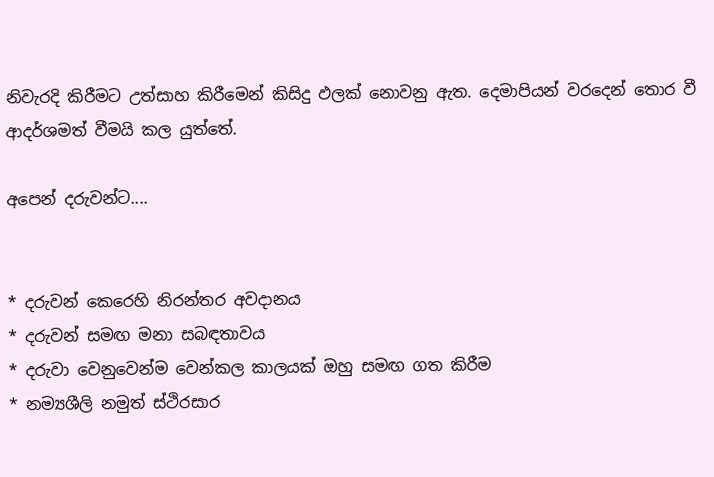නිවැරදි කිරීමට උත්සාහ කිරීමෙන් කිසිදු ඵලක් නොවනු ඇත. දෙමාපියන් වරදෙන් තොර වී ආදර්ශමත් වීමයි කල යුත්තේ.

අපෙන් දරුවන්ට....


* දරුවන් කෙරෙහි නිරන්තර අවදානය
* දරුවන් සමඟ මනා සබඳතාවය
* දරුවා වෙනුවෙන්ම වෙන්කල කාලයක් ඔහු සමඟ ගත කිරීම
* නම්‍යශීලි නමුත් ස්ථිරසාර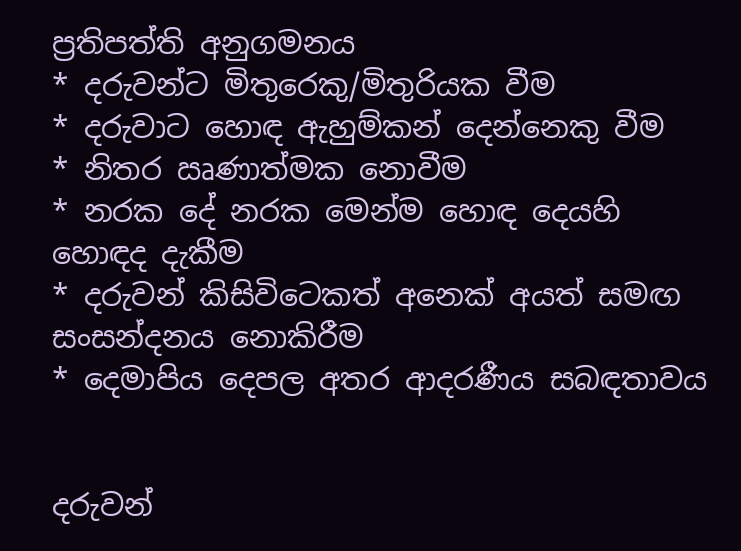ප්‍රතිපත්ති අනුගමනය
* දරුවන්ට මිතුරෙකු/මිතුරියක වීම
* දරුවාට හොඳ ඇහුම්කන් දෙන්නෙකු වීම
* නිතර ඍණාත්මක නොවීම
* නරක දේ නරක මෙන්ම හොඳ දෙයහි හොඳද දැකීම
* දරුවන් කිසිවිටෙකත් අනෙක් අයත් සමඟ සංසන්දනය නොකිරීම
* දෙමාපිය දෙපල අතර ආදරණීය සබඳතාවය


දරුවන්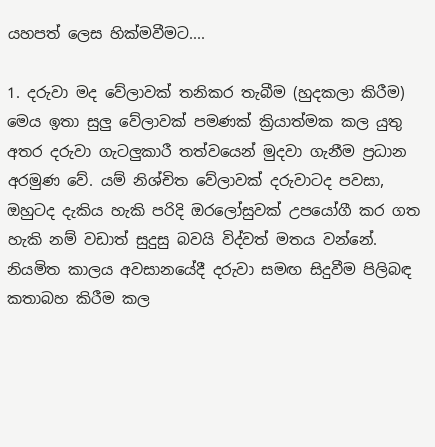යහපත් ලෙස හික්මවීමට....

1. දරුවා මද වේලාවක් තනිකර තැබීම (හුදකලා කිරීම)
මෙය ඉතා සුලු වේලාවක් පමණක් ක්‍රියාත්මක කල යුතු අතර දරුවා ගැටලුකාරී තත්වයෙන් මුදවා ගැනීම ප්‍රධාන අරමුණ වේ. යම් නිශ්චිත වේලාවක් දරුවාටද පවසා, ඔහුටද දැකිය හැකි පරිදි ඔරලෝසුවක් උපයෝගී කර ගත හැකි නම් වඩාත් සුදුසු බවයි විද්වත් මතය වන්නේ. නියමිත කාලය අවසානයේදී දරුවා සමඟ සිදුවීම පිලිබඳ කතාබහ කිරීම කල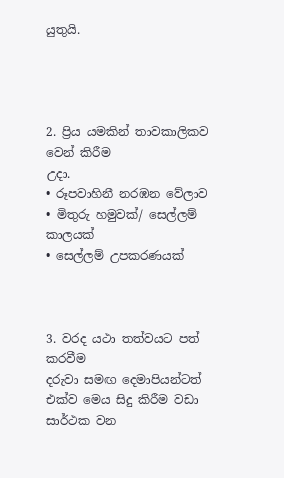යුතුයි.




2. ප්‍රිය යමකින් තාවකාලිකව වෙන් කිරීම
උදා.
• රූපවාහිනී නරඹන වේලාව
• මිතුරු හමුවක්/ සෙල්ලම් කාලයක්
• සෙල්ලම් උපකරණයක්



3. වරද යථා තත්වයට පත් කරවීම
දරුවා සමඟ දෙමාපියන්ටත් එක්ව මෙය සිදු කිරීම වඩා සාර්ථක වන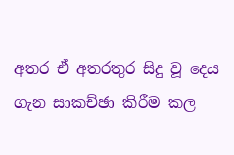අතර ඒ අතරතුර සිදු වූ දෙය ගැන සාකච්ඡා කිරීම කල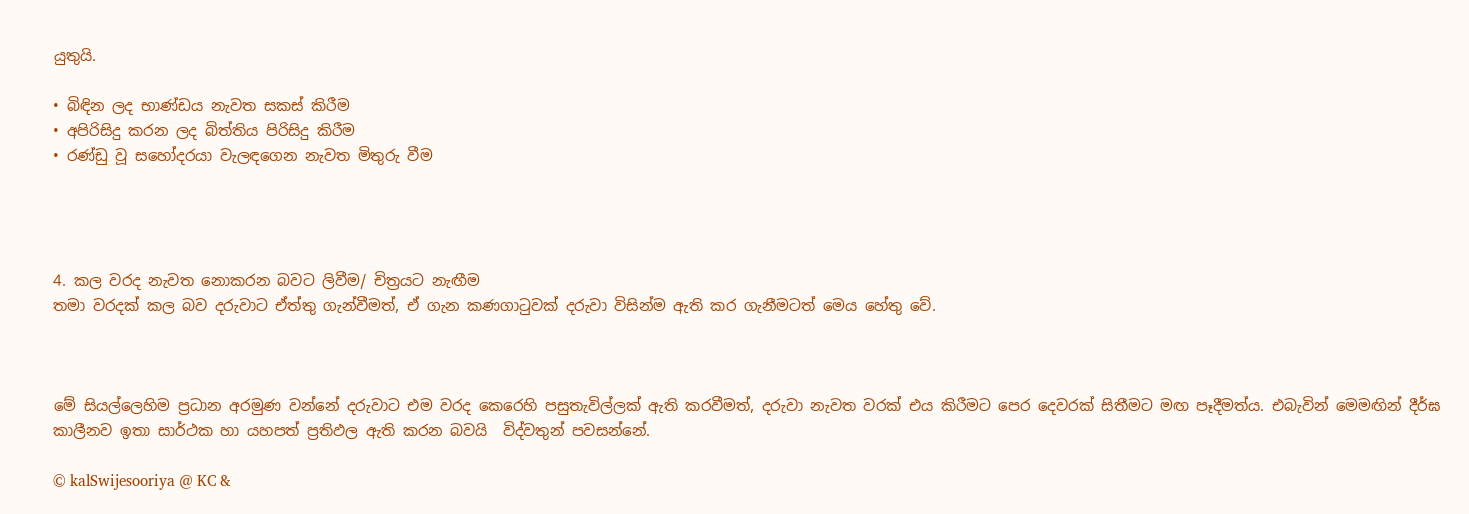යුතුයි.

• බිඳින ලද භාණ්ඩය නැවත සකස් කිරීම
• අපිරිසිදු කරන ලද බිත්තිය පිරිසිදු කිරීම
• රණ්ඩු වූ සහෝදරයා වැලඳගෙන නැවත මිතුරු වීම




4. කල වරද නැවත නොකරන බවට ලිවීම/ චිත්‍රයට නැඟීම
තමා වරදක් කල බව දරුවාට ඒත්තු ගැන්වීමත්, ඒ ගැන කණගාටුවක් දරුවා විසින්ම ඇති කර ගැනීමටත් මෙය හේතු වේ.



මේ සියල්ලෙහිම ප්‍රධාන අරමුණ වන්නේ දරුවාට එම වරද කෙරෙහි පසුතැවිල්ලක් ඇති කරවීමත්, දරුවා නැවත වරක් එය කිරීමට පෙර දෙවරක් සිතීමට මඟ පෑදීමත්ය. එබැවින් මෙමඟින් දීර්ඝ කාලීනව ඉතා සාර්ථක හා යහපත් ප්‍රතිඵල ඇති කරන බවයි  විද්වතුන් පවසන්නේ.

© kalSwijesooriya @ KC &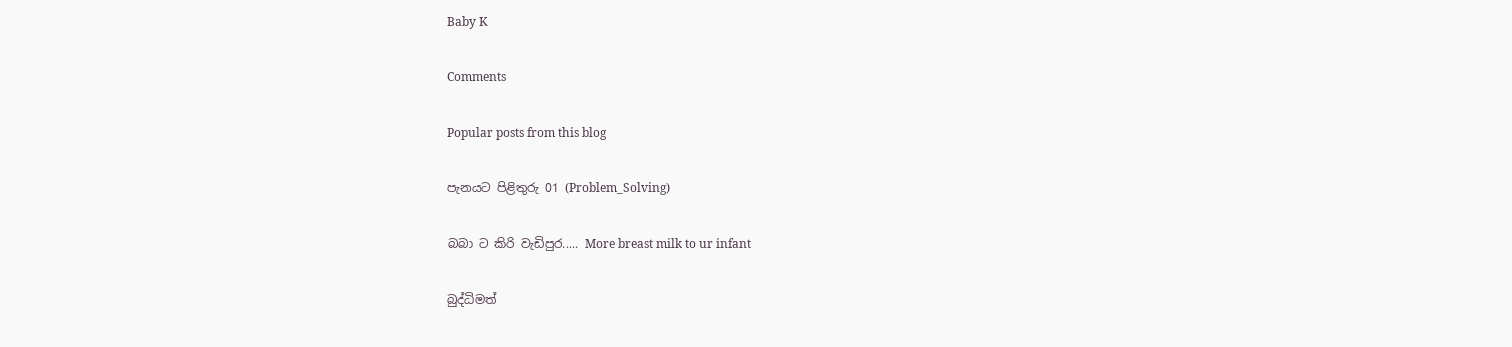Baby K

Comments

Popular posts from this blog

පැනයට පිළිතුරු 01 (Problem_Solving)

බබා ට කිරි වැඩිපුර..... More breast milk to ur infant

බුද්ධිමත්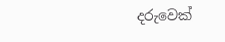දරුවෙක්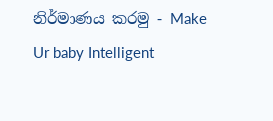නිර්මාණය කරමු - Make Ur baby Intelligent